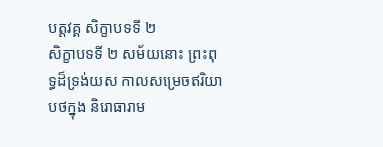បត្តវគ្គ សិក្ខាបទទី ២
សិក្ខាបទទី ២ សម័យនោះ ព្រះពុទ្ធដ៏ទ្រង់យស កាលសម្រេចឥរិយាបថក្នុង និរោធារាម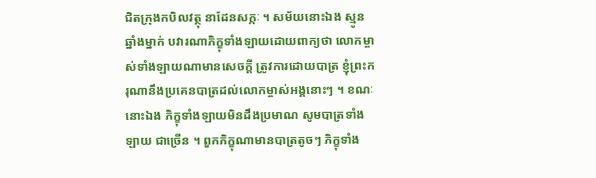ជិតក្រុងកបិលវត្ថុ នាដែនសក្កៈ ។ សម័យនោះឯង ស្មូនឆ្នាំងម្នាក់ បវារណាភិក្ខុទាំងឡាយដោយពាក្យថា លោកម្ចាស់ទាំងឡាយណាមានសេចក្តី ត្រូវការដោយបាត្រ ខ្ញុំព្រះករុណានឹងប្រគេនបាត្រដល់លោកម្ចាស់អង្គនោះៗ ។ ខណៈនោះឯង ភិក្ខុទាំងឡាយមិនដឹងប្រមាណ សូមបាត្រទាំងឡាយ ជាច្រើន ។ ពួកភិក្ខុណាមានបាត្រតូចៗ ភិក្ខុទាំង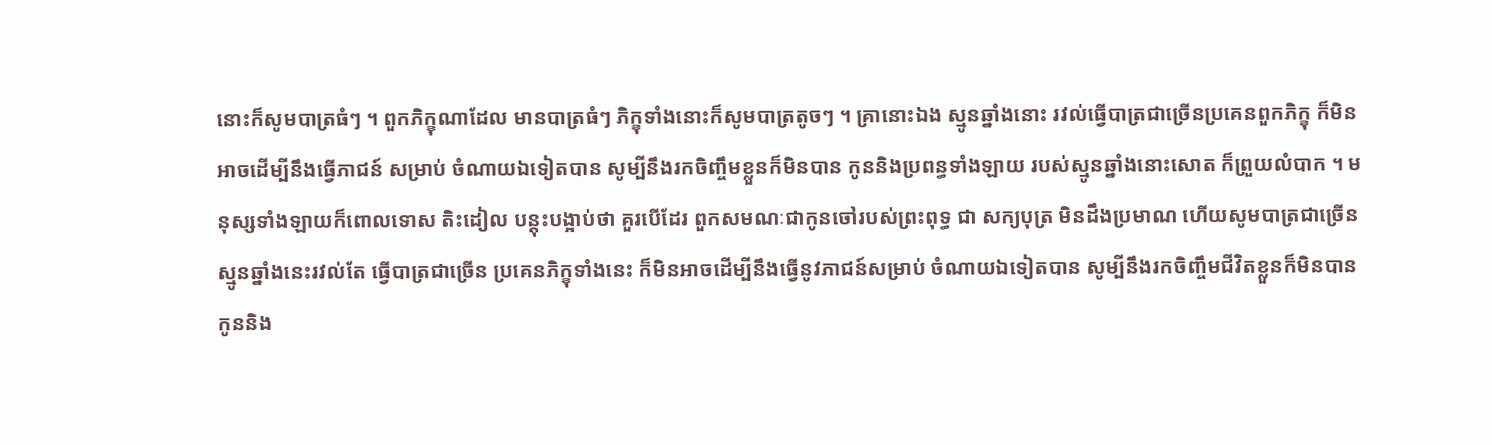នោះក៏សូមបាត្រធំៗ ។ ពួកភិក្ខុណាដែល មានបាត្រធំៗ ភិក្ខុទាំងនោះក៏សូមបាត្រតូចៗ ។ គ្រានោះឯង ស្មូនឆ្នាំងនោះ រវល់ធ្វើបាត្រជាច្រើនប្រគេនពួកភិក្ខុ ក៏មិនអាចដើម្បីនឹងធ្វើភាជន៍ សម្រាប់ ចំណាយឯទៀតបាន សូម្បីនឹងរកចិញ្ចឹមខ្លួនក៏មិនបាន កូននិងប្រពន្ធទាំងឡាយ របស់ស្មូនឆ្នាំងនោះសោត ក៏ព្រួយលំបាក ។ មនុស្សទាំងឡាយក៏ពោលទោស តិះដៀល បន្តុះបង្អាប់ថា គួរបើដែរ ពួកសមណៈជាកូនចៅរបស់ព្រះពុទ្ធ ជា សក្យបុត្រ មិនដឹងប្រមាណ ហើយសូមបាត្រជាច្រើន ស្មូនឆ្នាំងនេះរវល់តែ ធ្វើបាត្រជាច្រើន ប្រគេនភិក្ខុទាំងនេះ ក៏មិនអាចដើម្បីនឹងធ្វើនូវភាជន៍សម្រាប់ ចំណាយឯទៀតបាន សូម្បីនឹងរកចិញ្ចឹមជីវិតខ្លួនក៏មិនបាន កូននិង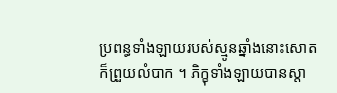ប្រពន្ធទាំងឡាយរបស់ស្មូនឆ្នាំងនោះសោត ក៏ព្រួយលំបាក ។ ភិក្ខុទាំងឡាយបានស្តា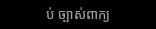ប់ ច្បាស់ពាក្យ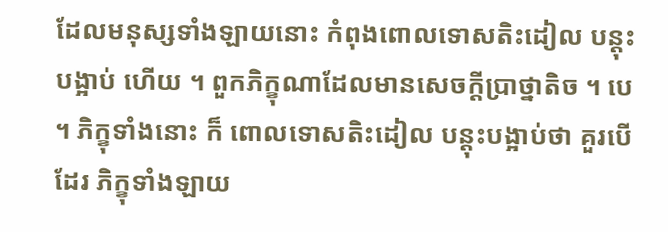ដែលមនុស្សទាំងឡាយនោះ កំពុងពោលទោសតិះដៀល បន្តុះបង្អាប់ ហើយ ។ ពួកភិក្ខុណាដែលមានសេចក្តីប្រាថ្នាតិច ។ បេ ។ ភិក្ខុទាំងនោះ ក៏ ពោលទោសតិះដៀល បន្តុះបង្អាប់ថា គួរបើដែរ ភិក្ខុទាំងឡាយ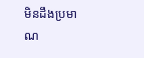មិនដឹងប្រមាណ